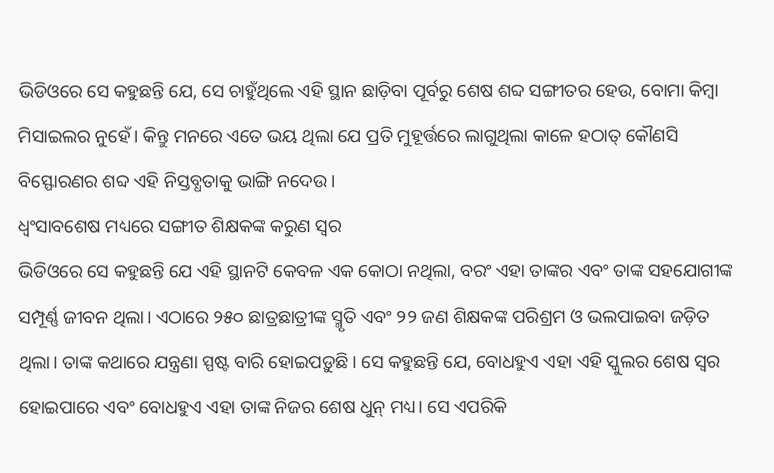ଭିଡିଓରେ ସେ କହୁଛନ୍ତି ଯେ, ସେ ଚାହୁଁଥିଲେ ଏହି ସ୍ଥାନ ଛାଡ଼ିବା ପୂର୍ବରୁ ଶେଷ ଶବ୍ଦ ସଙ୍ଗୀତର ହେଉ, ବୋମା କିମ୍ବା ମିସାଇଲର ନୁହେଁ। କିନ୍ତୁ ମନରେ ଏତେ ଭୟ ଥିଲା ଯେ ପ୍ରତି ମୁହୂର୍ତ୍ତରେ ଲାଗୁଥିଲା କାଳେ ହଠାତ୍ କୌଣସି ବିସ୍ଫୋରଣର ଶବ୍ଦ ଏହି ନିସ୍ତବ୍ଧତାକୁ ଭାଙ୍ଗି ନଦେଉ।
ଧ୍ୱଂସାବଶେଷ ମଧ୍ୟରେ ସଙ୍ଗୀତ ଶିକ୍ଷକଙ୍କ କରୁଣ ସ୍ୱର
ଭିଡିଓରେ ସେ କହୁଛନ୍ତି ଯେ ଏହି ସ୍ଥାନଟି କେବଳ ଏକ କୋଠା ନଥିଲା, ବରଂ ଏହା ତାଙ୍କର ଏବଂ ତାଙ୍କ ସହଯୋଗୀଙ୍କ ସମ୍ପୂର୍ଣ୍ଣ ଜୀବନ ଥିଲା। ଏଠାରେ ୨୫୦ ଛାତ୍ରଛାତ୍ରୀଙ୍କ ସ୍ମୃତି ଏବଂ ୨୨ ଜଣ ଶିକ୍ଷକଙ୍କ ପରିଶ୍ରମ ଓ ଭଲପାଇବା ଜଡ଼ିତ ଥିଲା। ତାଙ୍କ କଥାରେ ଯନ୍ତ୍ରଣା ସ୍ପଷ୍ଟ ବାରି ହୋଇପଡ଼ୁଛି। ସେ କହୁଛନ୍ତି ଯେ, ବୋଧହୁଏ ଏହା ଏହି ସ୍କୁଲର ଶେଷ ସ୍ୱର ହୋଇପାରେ ଏବଂ ବୋଧହୁଏ ଏହା ତାଙ୍କ ନିଜର ଶେଷ ଧୁନ୍ ମଧ୍ୟ। ସେ ଏପରିକି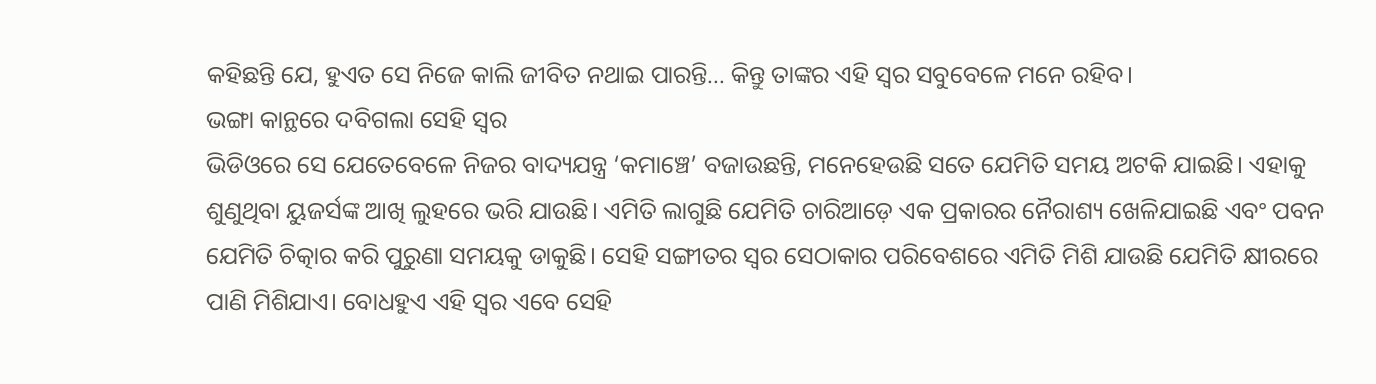କହିଛନ୍ତି ଯେ, ହୁଏତ ସେ ନିଜେ କାଲି ଜୀବିତ ନଥାଇ ପାରନ୍ତି... କିନ୍ତୁ ତାଙ୍କର ଏହି ସ୍ୱର ସବୁବେଳେ ମନେ ରହିବ।
ଭଙ୍ଗା କାନ୍ଥରେ ଦବିଗଲା ସେହି ସ୍ୱର
ଭିଡିଓରେ ସେ ଯେତେବେଳେ ନିଜର ବାଦ୍ୟଯନ୍ତ୍ର ‘କମାଞ୍ଚେ’ ବଜାଉଛନ୍ତି, ମନେହେଉଛି ସତେ ଯେମିତି ସମୟ ଅଟକି ଯାଇଛି। ଏହାକୁ ଶୁଣୁଥିବା ୟୁଜର୍ସଙ୍କ ଆଖି ଲୁହରେ ଭରି ଯାଉଛି। ଏମିତି ଲାଗୁଛି ଯେମିତି ଚାରିଆଡ଼େ ଏକ ପ୍ରକାରର ନୈରାଶ୍ୟ ଖେଳିଯାଇଛି ଏବଂ ପବନ ଯେମିତି ଚିତ୍କାର କରି ପୁରୁଣା ସମୟକୁ ଡାକୁଛି। ସେହି ସଙ୍ଗୀତର ସ୍ୱର ସେଠାକାର ପରିବେଶରେ ଏମିତି ମିଶି ଯାଉଛି ଯେମିତି କ୍ଷୀରରେ ପାଣି ମିଶିଯାଏ। ବୋଧହୁଏ ଏହି ସ୍ୱର ଏବେ ସେହି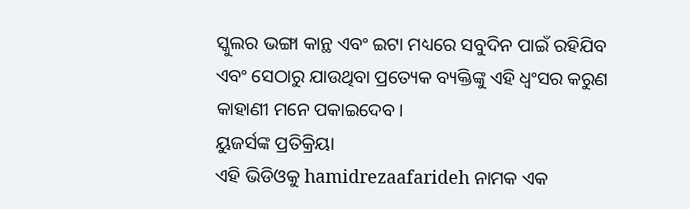ସ୍କୁଲର ଭଙ୍ଗା କାନ୍ଥ ଏବଂ ଇଟା ମଧ୍ୟରେ ସବୁଦିନ ପାଇଁ ରହିଯିବ ଏବଂ ସେଠାରୁ ଯାଉଥିବା ପ୍ରତ୍ୟେକ ବ୍ୟକ୍ତିଙ୍କୁ ଏହି ଧ୍ୱଂସର କରୁଣ କାହାଣୀ ମନେ ପକାଇଦେବ।
ୟୁଜର୍ସଙ୍କ ପ୍ରତିକ୍ରିୟା
ଏହି ଭିଡିଓକୁ hamidrezaafarideh ନାମକ ଏକ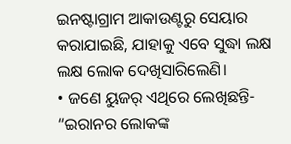ଇନଷ୍ଟାଗ୍ରାମ ଆକାଉଣ୍ଟରୁ ସେୟାର କରାଯାଇଛି, ଯାହାକୁ ଏବେ ସୁଦ୍ଧା ଲକ୍ଷ ଲକ୍ଷ ଲୋକ ଦେଖିସାରିଲେଣି।
• ଜଣେ ୟୁଜର୍ ଏଥିରେ ଲେଖିଛନ୍ତି- “ଇରାନର ଲୋକଙ୍କ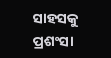ସାହସକୁ ପ୍ରଶଂସା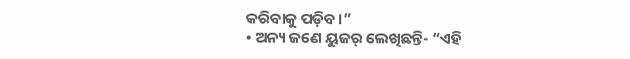କରିବାକୁ ପଡ଼ିବ।”
• ଅନ୍ୟ ଜଣେ ୟୁଜର୍ ଲେଖିଛନ୍ତି- “ଏହି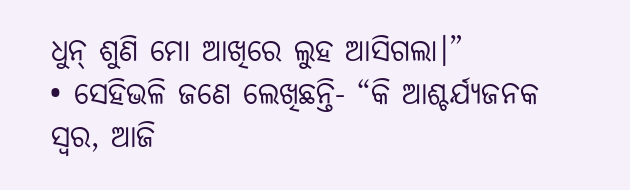ଧୁନ୍ ଶୁଣି ମୋ ଆଖିରେ ଲୁହ ଆସିଗଲା।”
• ସେହିଭଳି ଜଣେ ଲେଖିଛନ୍ତି- “କି ଆଶ୍ଚର୍ଯ୍ୟଜନକ ସ୍ୱର, ଆଜି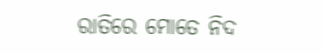ରାତିରେ ମୋତେ ନିଦ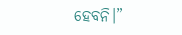ହେବନି।”